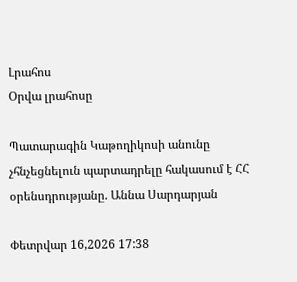Լրահոս
Օրվա լրահոսը

Պատարագին Կաթողիկոսի անունը չհնչեցնելուն պարտադրելը հակասում է ՀՀ օրենսդրությանը. Աննա Սարդարյան

Փետրվար 16,2026 17:38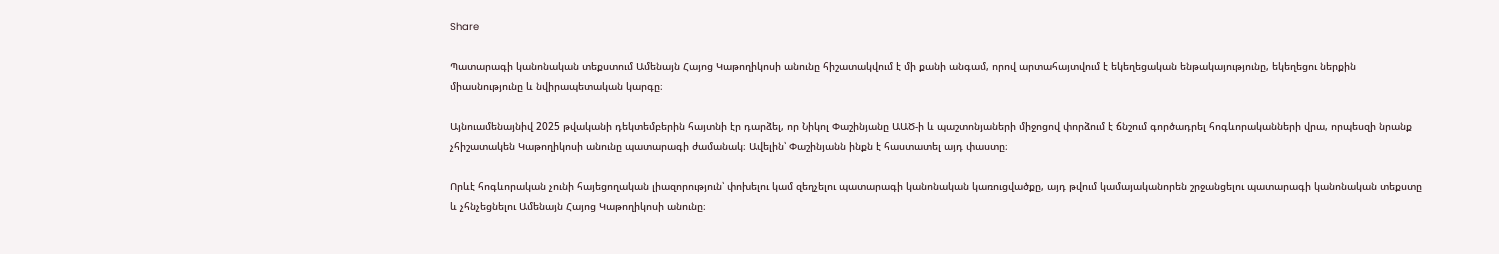Share

Պատարագի կանոնական տեքստում Ամենայն Հայոց Կաթողիկոսի անունը հիշատակվում է մի քանի անգամ, որով արտահայտվում է եկեղեցական ենթակայությունը, եկեղեցու ներքին միասնությունը և նվիրապետական կարգը։

Այնուամենայնիվ 2025 թվականի դեկտեմբերին հայտնի էր դարձել, որ Նիկոլ Փաշինյանը ԱԱԾ-ի և պաշտոնյաների միջոցով փորձում է ճնշում գործադրել հոգևորականների վրա, որպեսզի նրանք չհիշատակեն Կաթողիկոսի անունը պատարագի ժամանակ։ Ավելին՝ Փաշինյանն ինքն է հաստատել այդ փաստը։

Որևէ հոգևորական չունի հայեցողական լիազորություն՝ փոխելու կամ զեղչելու պատարագի կանոնական կառուցվածքը, այդ թվում կամայականորեն շրջանցելու պատարագի կանոնական տեքստը և չհնչեցնելու Ամենայն Հայոց Կաթողիկոսի անունը։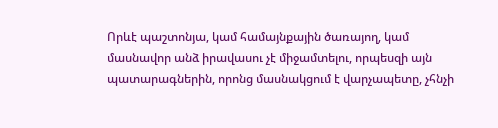Որևէ պաշտոնյա, կամ համայնքային ծառայող, կամ մասնավոր անձ իրավասու չէ միջամտելու, որպեսզի այն պատարագներին, որոնց մասնակցում է վարչապետը, չհնչի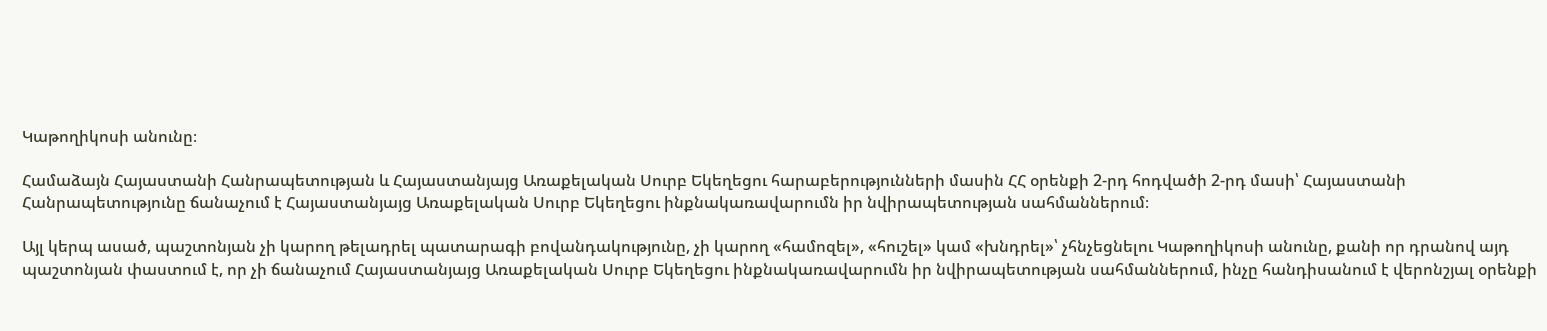Կաթողիկոսի անունը։

Համաձայն Հայաստանի Հանրապետության և Հայաստանյայց Առաքելական Սուրբ Եկեղեցու հարաբերությունների մասին ՀՀ օրենքի 2-րդ հոդվածի 2-րդ մասի՝ Հայաստանի Հանրապետությունը ճանաչում է Հայաստանյայց Առաքելական Սուրբ Եկեղեցու ինքնակառավարումն իր նվիրապետության սահմաններում։

Այլ կերպ ասած, պաշտոնյան չի կարող թելադրել պատարագի բովանդակությունը, չի կարող «համոզել», «հուշել» կամ «խնդրել»՝ չհնչեցնելու Կաթողիկոսի անունը, քանի որ դրանով այդ պաշտոնյան փաստում է, որ չի ճանաչում Հայաստանյայց Առաքելական Սուրբ Եկեղեցու ինքնակառավարումն իր նվիրապետության սահմաններում, ինչը հանդիսանում է վերոնշյալ օրենքի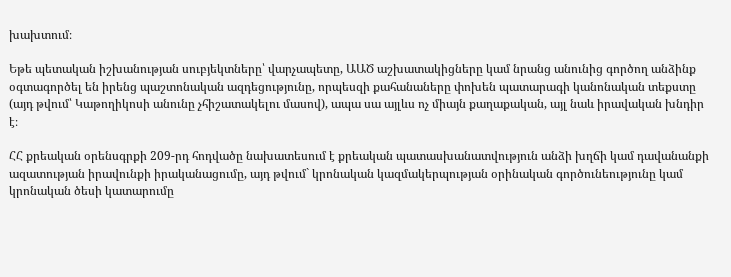խախտում։

Եթե պետական իշխանության սուբյեկտները՝ վարչապետը, ԱԱԾ աշխատակիցները կամ նրանց անունից գործող անձինք օգտագործել են իրենց պաշտոնական ազդեցությունը, որպեսզի քահանաները փոխեն պատարագի կանոնական տեքստը (այդ թվում՝ Կաթողիկոսի անունը չհիշատակելու մասով), ապա սա այլևս ոչ միայն քաղաքական, այլ նաև իրավական խնդիր է։

ՀՀ քրեական օրենսգրքի 209-րդ հոդվածը նախատեսում է քրեական պատասխանատվություն անձի խղճի կամ դավանանքի ազատության իրավունքի իրականացումը, այդ թվում` կրոնական կազմակերպության օրինական գործունեությունը կամ կրոնական ծեսի կատարումը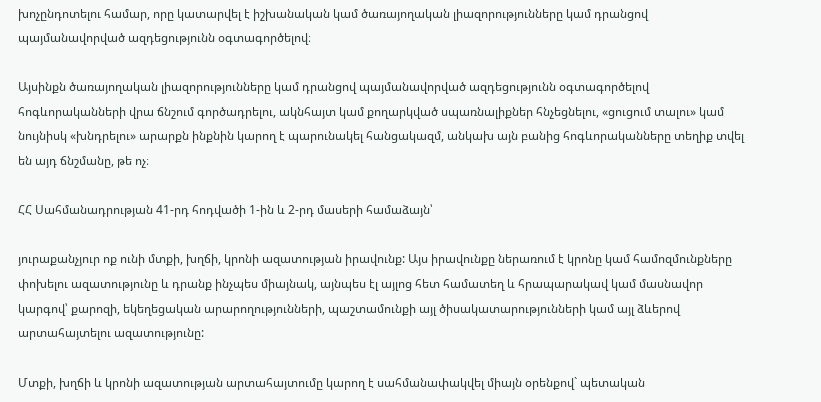խոչընդոտելու համար, որը կատարվել է իշխանական կամ ծառայողական լիազորությունները կամ դրանցով պայմանավորված ազդեցությունն օգտագործելով։

Այսինքն ծառայողական լիազորությունները կամ դրանցով պայմանավորված ազդեցությունն օգտագործելով հոգևորականների վրա ճնշում գործադրելու, ակնհայտ կամ քողարկված սպառնալիքներ հնչեցնելու, «ցուցում տալու» կամ նույնիսկ «խնդրելու» արարքն ինքնին կարող է պարունակել հանցակազմ, անկախ այն բանից հոգևորականները տեղիք տվել են այդ ճնշմանը, թե ոչ։

ՀՀ Սահմանադրության 41-րդ հոդվածի 1-ին և 2-րդ մասերի համաձայն՝

յուրաքանչյուր ոք ունի մտքի, խղճի, կրոնի ազատության իրավունք: Այս իրավունքը ներառում է կրոնը կամ համոզմունքները փոխելու ազատությունը և դրանք ինչպես միայնակ, այնպես էլ այլոց հետ համատեղ և հրապարակավ կամ մասնավոր կարգով՝ քարոզի, եկեղեցական արարողությունների, պաշտամունքի այլ ծիսակատարությունների կամ այլ ձևերով արտահայտելու ազատությունը:

Մտքի, խղճի և կրոնի ազատության արտահայտումը կարող է սահմանափակվել միայն օրենքով` պետական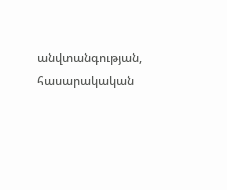անվտանգության, հասարակական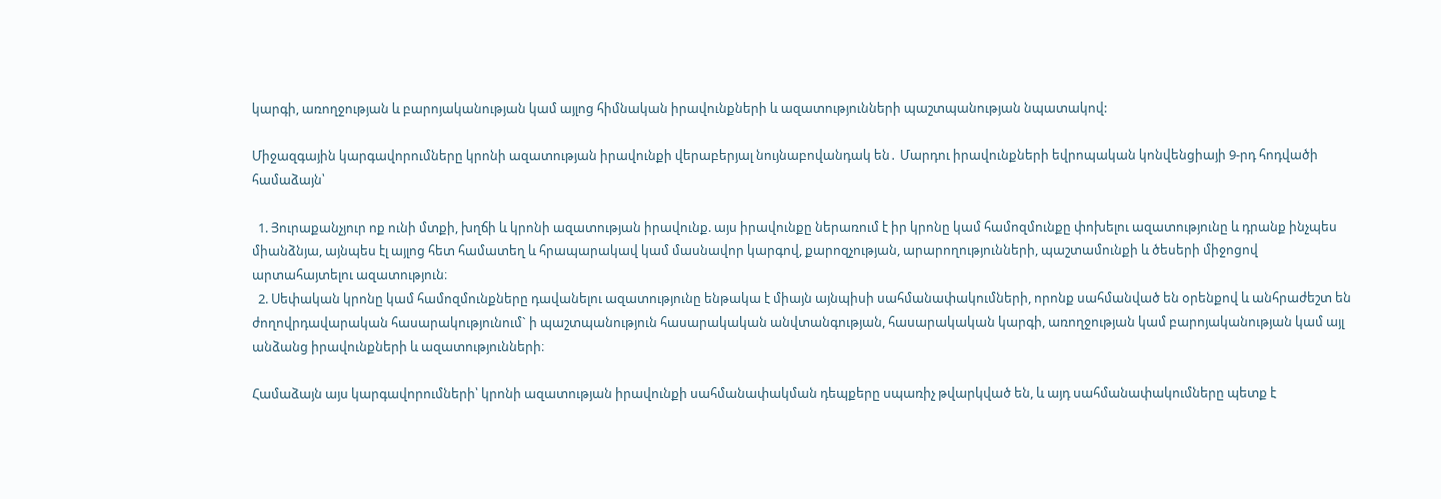կարգի, առողջության և բարոյականության կամ այլոց հիմնական իրավունքների և ազատությունների պաշտպանության նպատակով:

Միջազգային կարգավորումները կրոնի ազատության իրավունքի վերաբերյալ նույնաբովանդակ են․ Մարդու իրավունքների եվրոպական կոնվենցիայի 9-րդ հոդվածի համաձայն՝

  1. Յուրաքանչյուր ոք ունի մտքի, խղճի և կրոնի ազատության իրավունք. այս իրավունքը ներառում է իր կրոնը կամ համոզմունքը փոխելու ազատությունը և դրանք ինչպես միանձնյա, այնպես էլ այլոց հետ համատեղ և հրապարակավ կամ մասնավոր կարգով, քարոզչության, արարողությունների, պաշտամունքի և ծեսերի միջոցով արտահայտելու ազատություն։
  2. Սեփական կրոնը կամ համոզմունքները դավանելու ազատությունը ենթակա է միայն այնպիսի սահմանափակումների, որոնք սահմանված են օրենքով և անհրաժեշտ են ժողովրդավարական հասարակությունում` ի պաշտպանություն հասարակական անվտանգության, հասարակական կարգի, առողջության կամ բարոյականության կամ այլ անձանց իրավունքների և ազատությունների։

Համաձայն այս կարգավորումների՝ կրոնի ազատության իրավունքի սահմանափակման դեպքերը սպառիչ թվարկված են, և այդ սահմանափակումները պետք է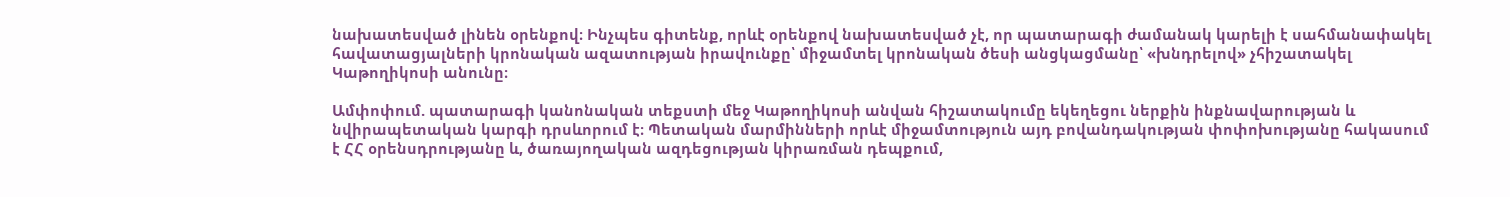նախատեսված լինեն օրենքով։ Ինչպես գիտենք, որևէ օրենքով նախատեսված չէ, որ պատարագի ժամանակ կարելի է սահմանափակել հավատացյալների կրոնական ազատության իրավունքը՝ միջամտել կրոնական ծեսի անցկացմանը՝ «խնդրելով» չհիշատակել Կաթողիկոսի անունը։

Ամփոփում. պատարագի կանոնական տեքստի մեջ Կաթողիկոսի անվան հիշատակումը եկեղեցու ներքին ինքնավարության և նվիրապետական կարգի դրսևորում է։ Պետական մարմինների որևէ միջամտություն այդ բովանդակության փոփոխությանը հակասում է ՀՀ օրենսդրությանը և, ծառայողական ազդեցության կիրառման դեպքում,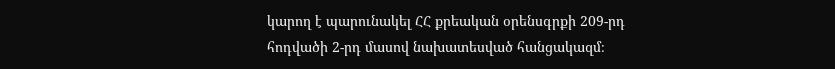կարող է պարունակել ՀՀ քրեական օրենսգրքի 209-րդ հոդվածի 2-րդ մասով նախատեսված հանցակազմ։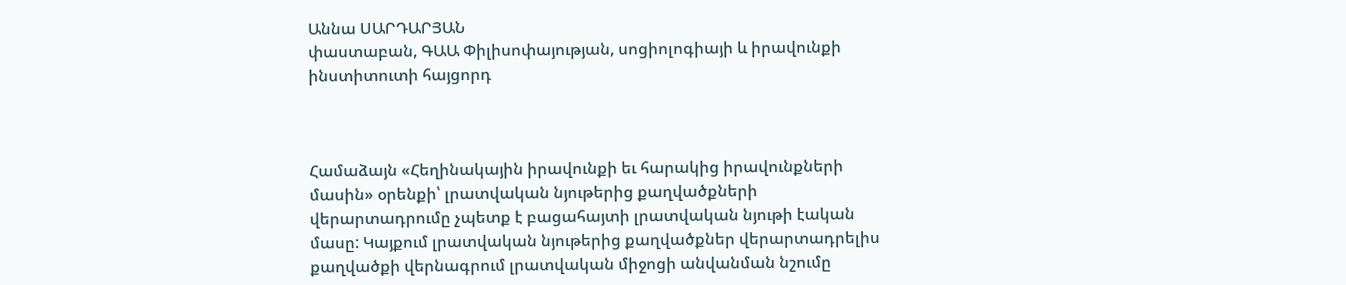Աննա ՍԱՐԴԱՐՅԱՆ
փաստաբան, ԳԱԱ Փիլիսոփայության, սոցիոլոգիայի և իրավունքի ինստիտուտի հայցորդ



Համաձայն «Հեղինակային իրավունքի եւ հարակից իրավունքների մասին» օրենքի՝ լրատվական նյութերից քաղվածքների վերարտադրումը չպետք է բացահայտի լրատվական նյութի էական մասը: Կայքում լրատվական նյութերից քաղվածքներ վերարտադրելիս քաղվածքի վերնագրում լրատվական միջոցի անվանման նշումը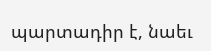պարտադիր է, նաեւ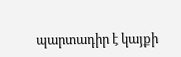պարտադիր է կայքի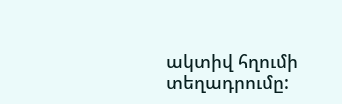ակտիվ հղումի տեղադրումը: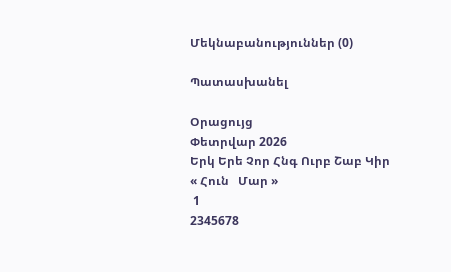Մեկնաբանություններ (0)

Պատասխանել

Օրացույց
Փետրվար 2026
Երկ Երե Չոր Հնգ Ուրբ Շաբ Կիր
« Հուն   Մար »
 1
2345678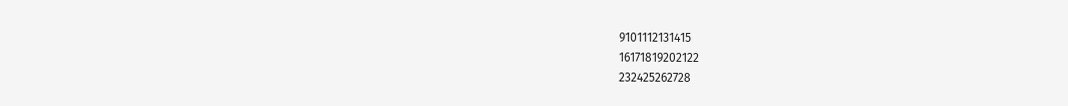9101112131415
16171819202122
232425262728